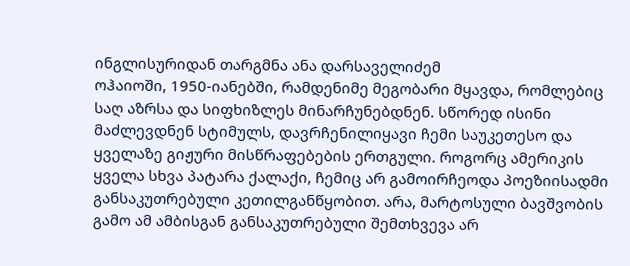ინგლისურიდან თარგმნა ანა დარსაველიძემ
ოჰაიოში, 1950-იანებში, რამდენიმე მეგობარი მყავდა, რომლებიც საღ აზრსა და სიფხიზლეს მინარჩუნებდნენ. სწორედ ისინი მაძლევდნენ სტიმულს, დავრჩენილიყავი ჩემი საუკეთესო და ყველაზე გიჟური მისწრაფებების ერთგული. როგორც ამერიკის ყველა სხვა პატარა ქალაქი, ჩემიც არ გამოირჩეოდა პოეზიისადმი განსაკუთრებული კეთილგანწყობით. არა, მარტოსული ბავშვობის გამო ამ ამბისგან განსაკუთრებული შემთხვევა არ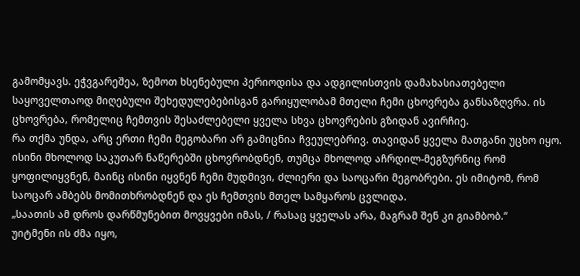გამომყავს. ეჭვგარეშეა, ზემოთ ხსენებული პერიოდისა და ადგილისთვის დამახასიათებელი საყოველთაოდ მიღებული შეხედულებებისგან გარიყულობამ მთელი ჩემი ცხოვრება განსაზღვრა. ის ცხოვრება, რომელიც ჩემთვის შესაძლებელი ყველა სხვა ცხოვრების გზიდან ავირჩიე.
რა თქმა უნდა, არც ერთი ჩემი მეგობარი არ გამიცნია ჩვეულებრივ. თავიდან ყველა მათგანი უცხო იყო. ისინი მხოლოდ საკუთარ ნაწერებში ცხოვრობდნენ, თუმცა მხოლოდ აჩრდილ-მეგზურნიც რომ ყოფილიყვნენ, მაინც ისინი იყვნენ ჩემი მუდმივი, ძლიერი და საოცარი მეგობრები. ეს იმიტომ, რომ საოცარ ამბებს მომითხრობდნენ და ეს ჩემთვის მთელ სამყაროს ცვლიდა.
„საათის ამ დროს დარწმუნებით მოვყვები იმას, / რასაც ყველას არა, მაგრამ შენ კი გიამბობ.“
უიტმენი ის ძმა იყო,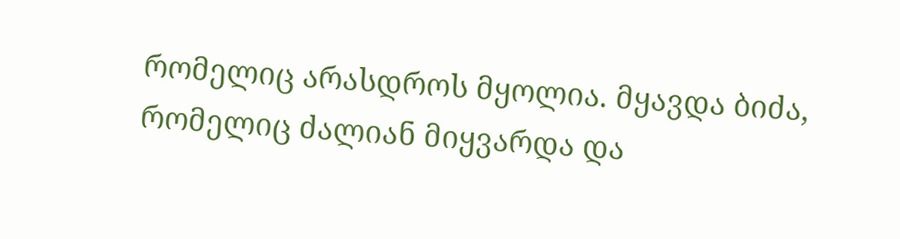რომელიც არასდროს მყოლია. მყავდა ბიძა, რომელიც ძალიან მიყვარდა და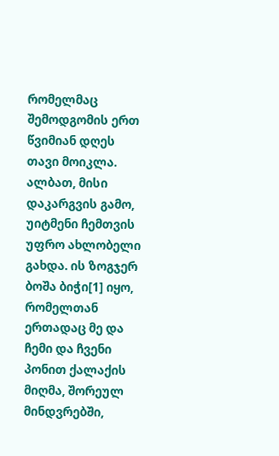რომელმაც შემოდგომის ერთ წვიმიან დღეს თავი მოიკლა. ალბათ, მისი დაკარგვის გამო, უიტმენი ჩემთვის უფრო ახლობელი გახდა. ის ზოგჯერ ბოშა ბიჭი[1] იყო, რომელთან ერთადაც მე და ჩემი და ჩვენი პონით ქალაქის მიღმა, შორეულ მინდვრებში,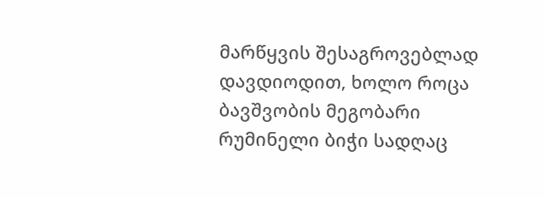მარწყვის შესაგროვებლად დავდიოდით, ხოლო როცა ბავშვობის მეგობარი რუმინელი ბიჭი სადღაც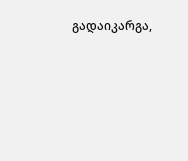გადაიკარგა,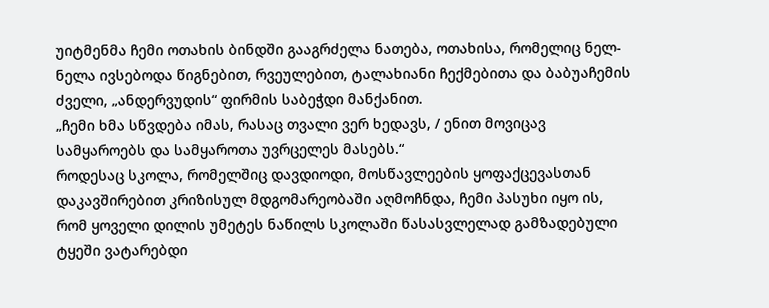უიტმენმა ჩემი ოთახის ბინდში გააგრძელა ნათება, ოთახისა, რომელიც ნელ-ნელა ივსებოდა წიგნებით, რვეულებით, ტალახიანი ჩექმებითა და ბაბუაჩემის ძველი, „ანდერვუდის“ ფირმის საბეჭდი მანქანით.
„ჩემი ხმა სწვდება იმას, რასაც თვალი ვერ ხედავს, / ენით მოვიცავ სამყაროებს და სამყაროთა უვრცელეს მასებს.“
როდესაც სკოლა, რომელშიც დავდიოდი, მოსწავლეების ყოფაქცევასთან დაკავშირებით კრიზისულ მდგომარეობაში აღმოჩნდა, ჩემი პასუხი იყო ის, რომ ყოველი დილის უმეტეს ნაწილს სკოლაში წასასვლელად გამზადებული ტყეში ვატარებდი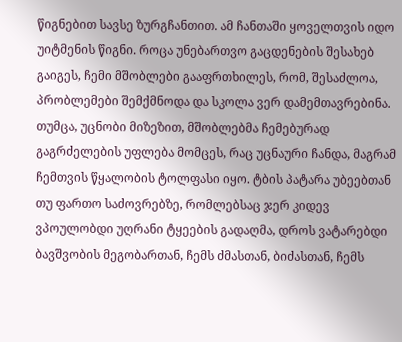წიგნებით სავსე ზურგჩანთით. ამ ჩანთაში ყოველთვის იდო უიტმენის წიგნი. როცა უნებართვო გაცდენების შესახებ გაიგეს, ჩემი მშობლები გააფრთხილეს, რომ, შესაძლოა, პრობლემები შემქმნოდა და სკოლა ვერ დამემთავრებინა. თუმცა, უცნობი მიზეზით, მშობლებმა ჩემებურად გაგრძელების უფლება მომცეს, რაც უცნაური ჩანდა, მაგრამ ჩემთვის წყალობის ტოლფასი იყო. ტბის პატარა უბეებთან თუ ფართო საძოვრებზე, რომლებსაც ჯერ კიდევ ვპოულობდი უღრანი ტყეების გადაღმა, დროს ვატარებდი ბავშვობის მეგობართან, ჩემს ძმასთან, ბიძასთან, ჩემს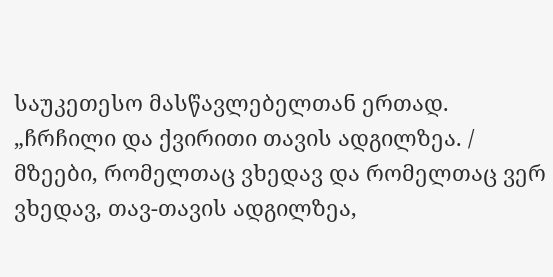საუკეთესო მასწავლებელთან ერთად.
„ჩრჩილი და ქვირითი თავის ადგილზეა. / მზეები, რომელთაც ვხედავ და რომელთაც ვერ ვხედავ, თავ-თავის ადგილზეა,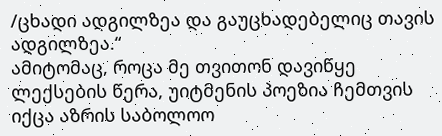/ცხადი ადგილზეა და გაუცხადებელიც თავის ადგილზეა.“
ამიტომაც, როცა მე თვითონ დავიწყე ლექსების წერა, უიტმენის პოეზია ჩემთვის იქცა აზრის საბოლოო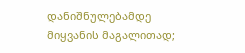დანიშნულებამდე მიყვანის მაგალითად;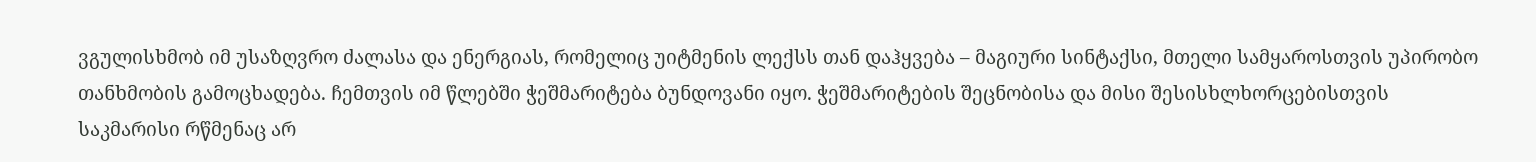ვგულისხმობ იმ უსაზღვრო ძალასა და ენერგიას, რომელიც უიტმენის ლექსს თან დაჰყვება – მაგიური სინტაქსი, მთელი სამყაროსთვის უპირობო თანხმობის გამოცხადება. ჩემთვის იმ წლებში ჭეშმარიტება ბუნდოვანი იყო. ჭეშმარიტების შეცნობისა და მისი შესისხლხორცებისთვის საკმარისი რწმენაც არ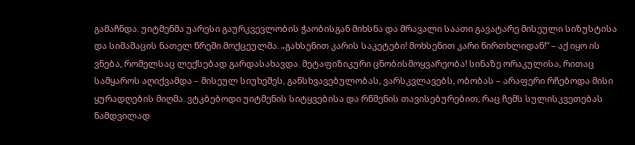გამაჩნდა. უიტმენმა უარესი გაურკვევლობის ჭაობისგან მიხსნა და მრავალი საათი გავატარე მისეული სიზუსტისა და სიმამაცის ნათელ წრეში მოქცეულმა. „გახსენით კარის საკეტები! მოხსენით კარი წირთხლიდან!“ – აქ იყო ის ვნება, რომელსაც ლექსებად გარდასახავდა. მეტაფიზიკური ცნობისმოყვარეობა! სინაზე ორაკულისა, რითაც სამყაროს აღიქვამდა – მისეულ სიუხეშეს, განსხვავებულობას, ვარსკვლავებს, ობობას – არაფერი რჩებოდა მისი ყურადღების მიღმა. ვტკბებოდი უიტმენის სიტყვებისა და რწმენის თავისებურებით, რაც ჩემს სულისკვეთებას ნამდვილად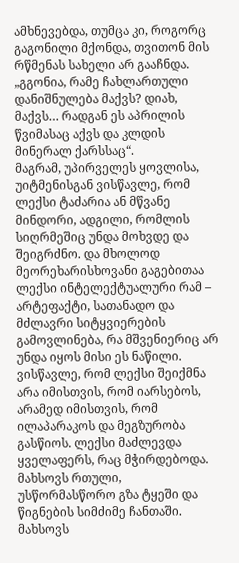ამხნევებდა, თუმცა კი, როგორც გაგონილი მქონდა, თვითონ მის რწმენას სახელი არ გააჩნდა. „გგონია, რამე ჩახლართული დანიშნულება მაქვს? დიახ, მაქვს… რადგან ეს აპრილის წვიმასაც აქვს და კლდის მინერალ ქარსსაც“.
მაგრამ, უპირველეს ყოვლისა, უიტმენისგან ვისწავლე, რომ ლექსი ტაძარია ან მწვანე მინდორი, ადგილი, რომლის სიღრმეშიც უნდა მოხვდე და შეიგრძნო. და მხოლოდ მეორეხარისხოვანი გაგებითაა ლექსი ინტელექტუალური რამ – არტეფაქტი, სათანადო და მძლავრი სიტყვიერების გამოვლინება, რა მშვენიერიც არ უნდა იყოს მისი ეს ნაწილი. ვისწავლე, რომ ლექსი შეიქმნა არა იმისთვის, რომ იარსებოს, არამედ იმისთვის, რომ ილაპარაკოს და მეგზურობა გასწიოს. ლექსი მაძლევდა ყველაფერს, რაც მჭირდებოდა. მახსოვს რთული, უსწორმასწორო გზა ტყეში და წიგნების სიმძიმე ჩანთაში. მახსოვს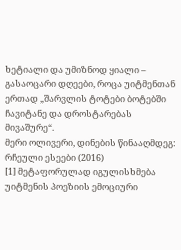ხეტიალი და უმიზნოდ ყიალი – გასაოცარი დღეები, როცა უიტმენთან ერთად „შარვლის ტოტები ბოტებში ჩავიტანე და დროსტარებას მივაშურე“.
მერი ოლივერი, დინების წინააღმდეგ: რჩეული ესეები (2016)
[1] მეტაფორულად იგულისხმება უიტმენის პოეზიის ემოციური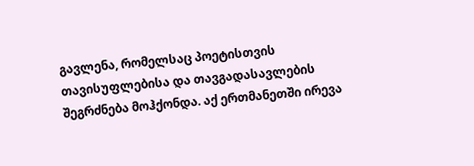გავლენა, რომელსაც პოეტისთვის თავისუფლებისა და თავგადასავლების შეგრძნება მოჰქონდა. აქ ერთმანეთში ირევა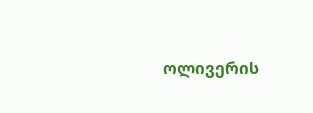ოლივერის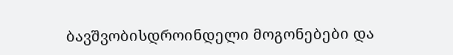ბავშვობისდროინდელი მოგონებები და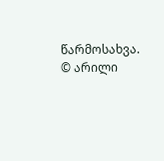წარმოსახვა.
© არილი